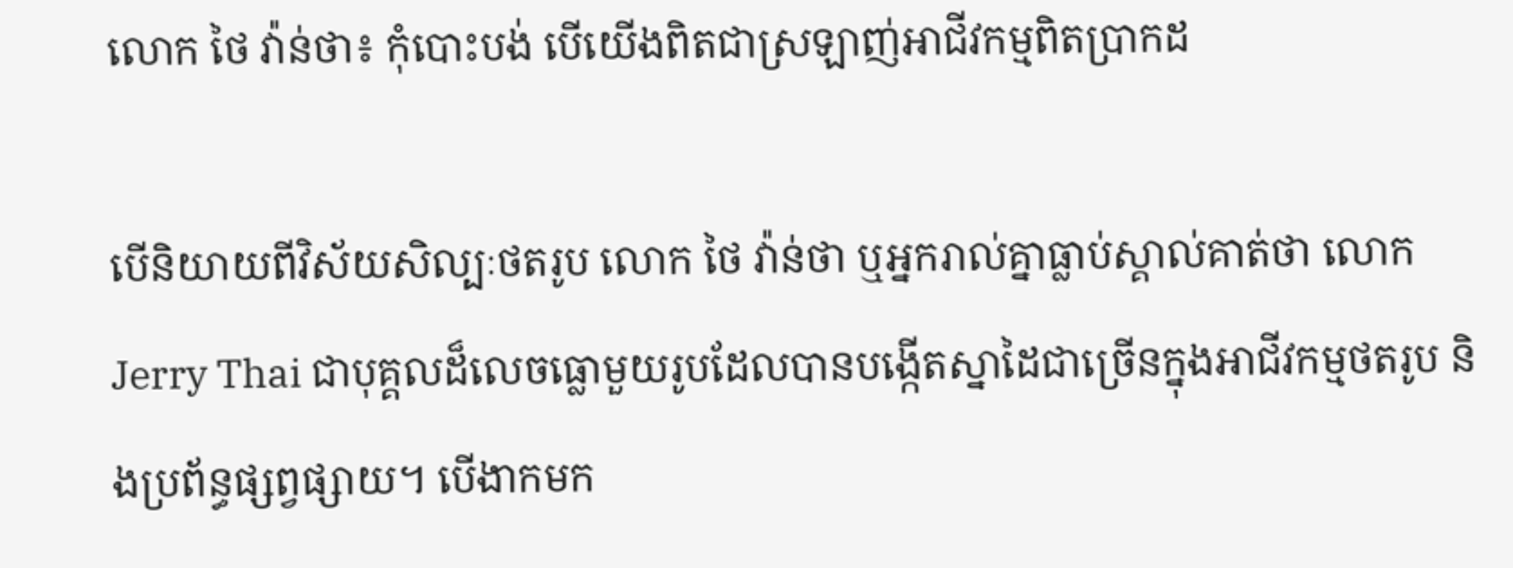លោក ថៃ វ៉ាន់ថា៖ កុំបោះបង់ បើយើងពិតជាស្រឡាញ់អាជីវកម្មពិតប្រាកដ

បើនិយាយពីវិស័យសិល្បៈថតរូប លោក ថៃ វ៉ាន់ថា ឬអ្នករាល់គ្នាធ្លាប់ស្គាល់គាត់ថា លោក Jerry Thai ជាបុគ្គលដ៏លេចធ្លោមួយរូបដែលបានបង្កើតស្នាដៃជាច្រើនក្នុងអាជីវកម្មថតរូប និងប្រព័ន្ធផ្សព្វផ្សាយ។ បើងាកមក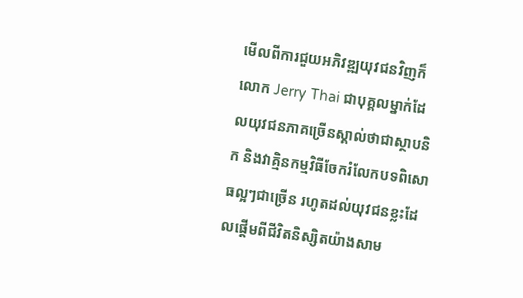មើលពីការជួយអភិវឌ្ឍយុវជនវិញក៏លោក Jerry Thai ជាបុគ្គលម្នាក់ដែលយុវជនភាគច្រើនស្គាល់ថាជាស្ថាបនិក និងវាគ្មិនកម្មវិធីចែករំលែកបទពិសោធល្អៗជាច្រើន រហូតដល់យុវជនខ្លះដែលផ្តើមពីជីវិតនិស្សិតយ៉ាងសាម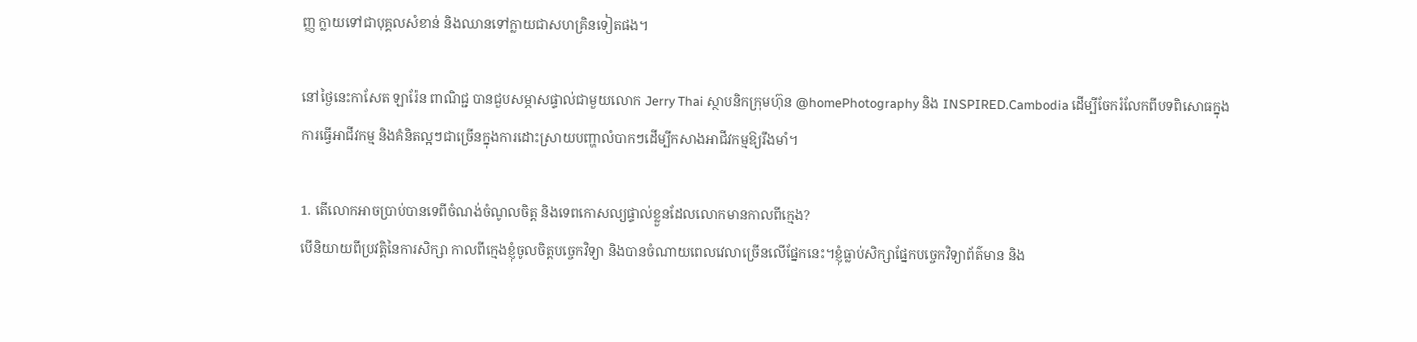ញ្ញ ក្លាយទៅជាបុគ្គលសំខាន់ និងឈានទៅក្លាយជាសហគ្រិនទៀតផង។

នៅថ្ងៃនេះកាសែត ឡារ៉ែន ពាណិជ្ជ បានជួបសម្ភាសផ្ទាល់ជាមួយលោក Jerry Thai ស្ថាបនិកក្រុមហ៊ុន @homePhotography និង INSPIRED.Cambodia ដើម្បីចែករំលែកពីបទពិសោធក្នុងការធ្វើអាជីវកម្ម និងគំនិតល្អៗជាច្រើនក្នុងការដោះស្រាយបញ្ហាលំបាកៗដើម្បីកសាងអាជីវកម្មឱ្យរឹងមាំ។

1. តើលោកអាចប្រាប់បានទេពីចំណង់ចំណូលចិត្ត និងទេពកោសល្យផ្ទាល់ខ្លួនដែលលោកមានកាលពីក្មេង?
បើនិយាយពីប្រវតិ្តនៃការសិក្សា កាលពីក្មេងខ្ញុំចូលចិត្តបច្ចេកវិទ្យា និងបានចំណាយពេលវេលាច្រើនលើផ្នែកនេះ។ខ្ញុំធ្លាប់សិក្សាផ្នែកបច្ចេកវិទ្យាព័ត៌មាន និង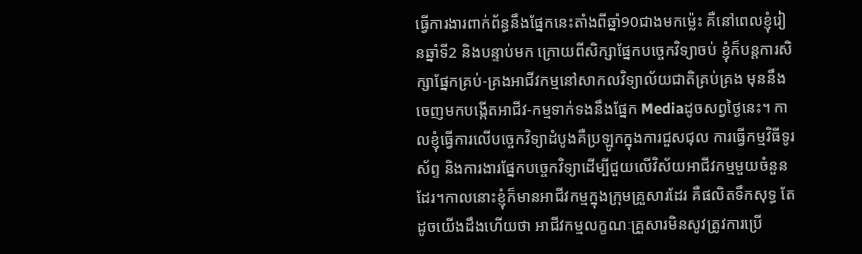ធ្វើការងារពាក់ព័ន្ធនឹងផ្នែកនេះតាំងពីឆ្នាំ90ជាងមកម្ល៉េះ គឺនៅពេលខ្ញុំរៀនឆ្នាំទី2 និងបន្ទាប់មក ក្រោយពីសិក្សាផ្នែកបច្ចេកវិទ្យាចប់ ខ្ញុំក៏បន្តការសិក្សាផ្នែកគ្រប់-គ្រងអាជីវកម្មនៅសាកលវិទ្យាល័យជាតិគ្រប់គ្រង មុននឹងចេញមកបង្កើតអាជីវ-កម្មទាក់ទងនឹងផ្នែក Mediaដូចសព្វថ្ងៃនេះ។ កាលខ្ញុំធ្វើការលើបច្ចេកវិទ្យាដំបូងគឺប្រឡូកក្នុងការជួសជុល ការធ្វើកម្មវិធីទូរស័ព្ទ និងការងារផ្នែកបច្ចេកវិទ្យាដើម្បីជួយលើវិស័យអាជីវកម្មមួយចំនួនដែរ។កាលនោះខ្ញុំក៏មានអាជីវកម្មក្នុងក្រុមគ្រួសារដែរ គឺផលិតទឹកសុទ្ធ តែដូចយើងដឹងហើយថា អាជីវកម្មលក្ខណៈគ្រួសារមិនសូវត្រូវការប្រើ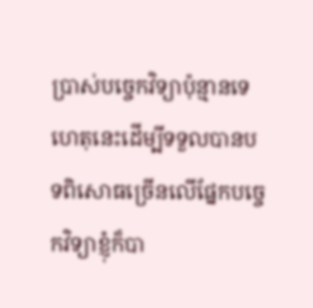ប្រាស់បច្ចេកវិទ្យាប៉ុន្មានទេ ហេតុនេះដើម្បីទទួលបានបទពិសោធច្រើនលើផ្នែកបច្ចេកវិទ្យាខ្ញុំក៏បា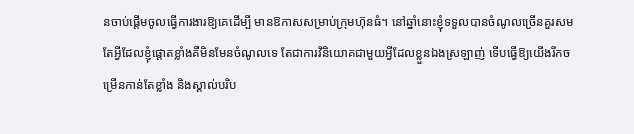នចាប់ផ្តើមចូលធ្វើការងារឱ្យគេដើម្បី មានឱកាសសម្រាប់ក្រុមហ៊ុនធំ។ នៅឆ្នាំនោះខ្ញុំទទួលបានចំណូលច្រើនគួរសម តែអ្វីដែលខ្ញុំផ្តោតខ្លាំងគឺមិនមែនចំណូលទេ តែជាការវិនិយោគជាមួយអ្វីដែលខ្លួនឯងស្រឡាញ់ ទើបធ្វើឱ្យយើងរីកចម្រើនកាន់តែខ្លាំង និងស្គាល់បរិប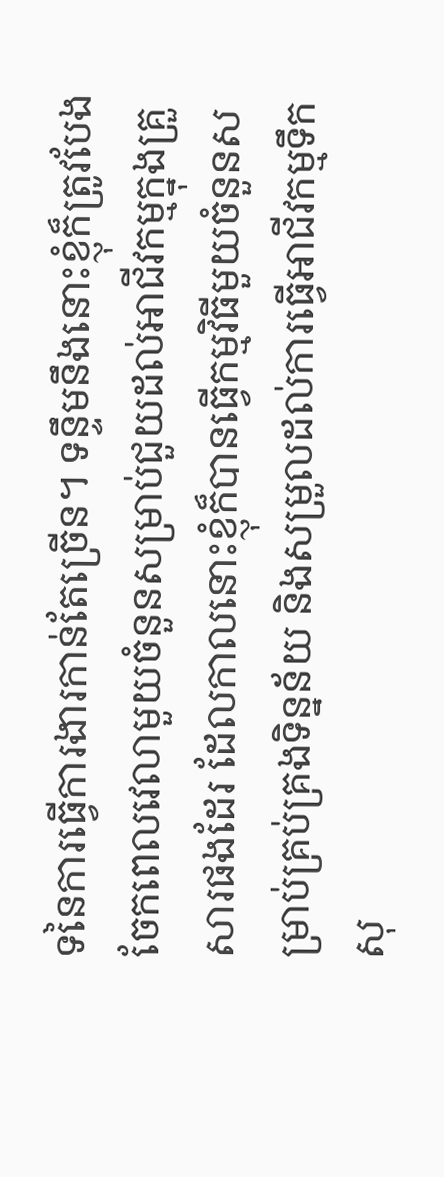ទនៃការធ្វើការងារកាន់តែច្រើន។ ទន្ទឹមនឹងនោះខ្ញុំក៏ត្រូវបែងចែកពេលវេលាមួយចំនួនសម្រាប់ជួយដល់អាជីវកម្មក្នុងគ្រួសារផងដែរ ដែលកាលនោះខ្ញុំក៏បានធ្វើកម្មវិធីមួយចំនួនសម្រាប់គ្រប់គ្រងទិន្នន័យ និងសម្រួលដល់ការធ្វើអាជីវកម្មទឹកសុ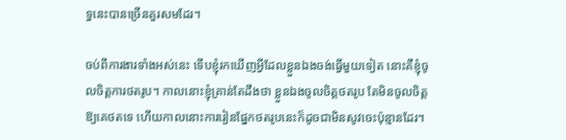ទ្ធនេះបានច្រើនគួរសមដែរ។

ចប់ពីការងារទាំងអស់នេះ ទើបខ្ញុំរកឃើញអ្វីដែលខ្លួនឯងចង់ធ្វើមួយទៀត នោះគឺខ្ញុំចូលចិត្តការថតរូប។ កាលនោះខ្ញុំគ្រាន់តែដឹងថា ខ្លួនឯងចូលចិត្តថតរូប តែមិនចូលចិត្តឱ្យគេថតទេ ហើយកាលនោះការរៀនផ្នែកថតរូបនេះក៏ដូចជាមិនសូវចេះប៉ុន្មានដែរ។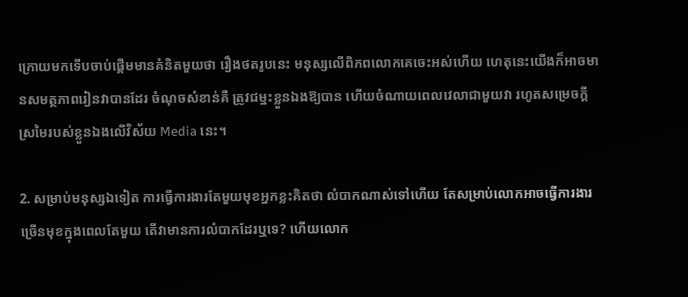ក្រោយមកទើបចាប់ផ្តើមមានគំនិតមួយថា រឿងថតរូបនេះ មនុស្សលើពិភពលោកគេចេះអស់ហើយ ហេតុនេះយើងក៏អាចមានសមត្ថភាពរៀនវាបានដែរ ចំណុចសំខាន់គឺ ត្រូវជម្នះខ្លួនឯងឱ្យបាន ហើយចំណាយពេលវេលាជាមួយវា រហូតសម្រេចក្តីស្រមៃរបស់ខ្លួនឯងលើវិស័យ Media នេះ។

2. សម្រាប់មនុស្សឯទៀត ការធ្វើការងារតែមួយមុខអ្នកខ្លះគិតថា លំបាកណាស់ទៅហើយ តែសម្រាប់លោកអាចធ្វើការងារច្រើនមុខក្នុងពេលតែមួយ តើវាមានការលំបាកដែរឬទេ? ហើយលោក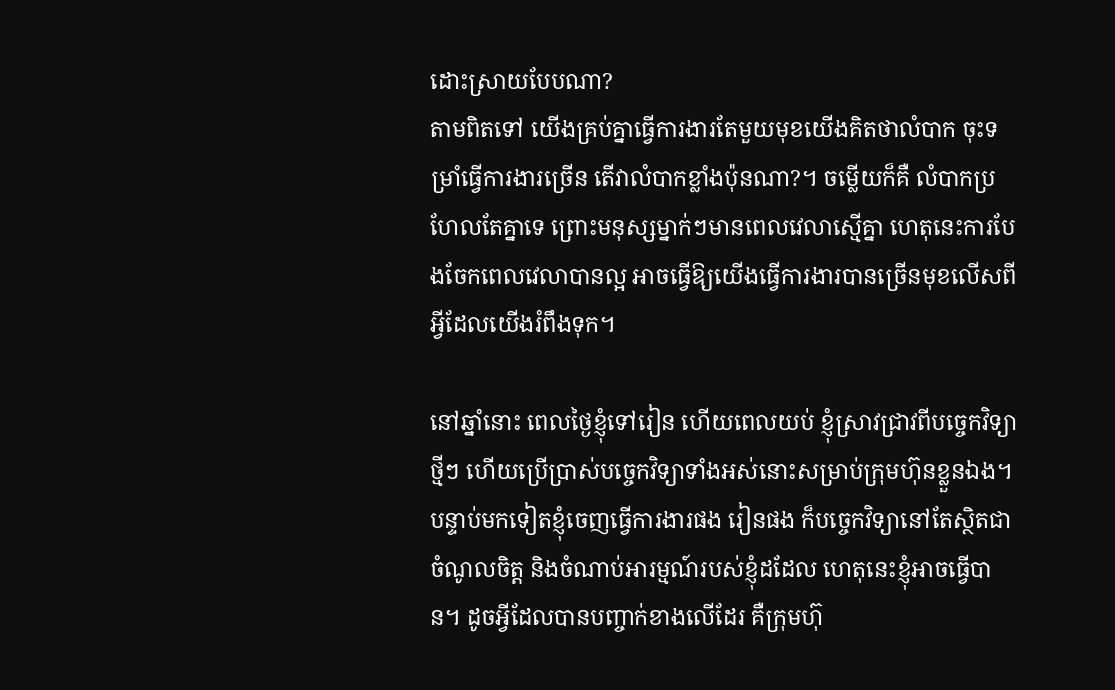ដោះស្រាយបែបណា?
តាមពិតទៅ យើងគ្រប់គ្នាធ្វើការងារតែមួយមុខយើងគិតថាលំបាក ចុះទម្រាំធ្វើការងារច្រើន តើវាលំបាកខ្លាំងប៉ុនណា?។ ចម្លើយក៏គឺ លំបាកប្រហែលតែគ្នាទេ ព្រោះមនុស្សម្នាក់ៗមានពេលវេលាស្មើគ្នា ហេតុនេះការបែងចែកពេលវេលាបានល្អ អាចធ្វើឱ្យយើងធ្វើការងារបានច្រើនមុខលើសពីអ្វីដែលយើងរំពឹងទុក។

នៅឆ្នាំនោះ ពេលថ្ងៃខ្ញុំទៅរៀន ហើយពេលយប់ ខ្ញុំស្រាវជ្រាវពីបច្ចេកវិទ្យាថ្មីៗ ហើយប្រើប្រាស់បច្ចេកវិទ្យាទាំងអស់នោះសម្រាប់ក្រុមហ៊ុនខ្លួនឯង។ បន្ទាប់មកទៀតខ្ញុំចេញធ្វើការងារផង រៀនផង ក៏បច្ចេកវិទ្យានៅតែស្ថិតជាចំណូលចិត្ត និងចំណាប់អារម្មណ៍របស់ខ្ញុំដដែល ហេតុនេះខ្ញុំអាចធ្វើបាន។ ដូចអ្វីដែលបានបញ្ចាក់ខាងលើដែរ គឺក្រុមហ៊ុ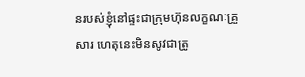នរបស់ខ្ញុំនៅផ្ទះជាក្រុមហ៊ុនលក្ខណៈគ្រួសារ ហេតុនេះមិនសូវជាត្រូ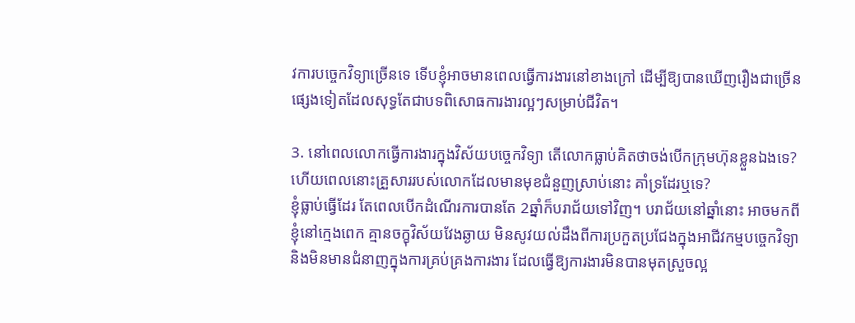វការបច្ចេកវិទ្យាច្រើនទេ ទើបខ្ញុំអាចមានពេលធ្វើការងារនៅខាងក្រៅ ដើម្បីឱ្យបានឃើញរឿងជាច្រើនផ្សេងទៀតដែលសុទ្ធតែជាបទពិសោធការងារល្អៗសម្រាប់ជីវិត។

3. នៅពេលលោកធ្វើការងារក្នុងវិស័យបច្ចេកវិទ្យា តើលោកធ្លាប់គិតថាចង់បើកក្រុមហ៊ុនខ្លួនឯងទេ? ហើយពេលនោះគ្រួសាររបស់លោកដែលមានមុខជំនួញស្រាប់នោះ គាំទ្រដែរឬទេ?
ខ្ញុំធ្លាប់ធ្វើដែរ តែពេលបើកដំណើរការបានតែ 2ឆ្នាំក៏បរាជ័យទៅវិញ។ បរាជ័យនៅឆ្នាំនោះ អាចមកពីខ្ញុំនៅក្មេងពេក គ្មានចក្ខុវិស័យវែងឆ្ងាយ មិនសូវយល់ដឹងពីការប្រកួតប្រជែងក្នុងអាជីវកម្មបច្ចេកវិទ្យា និងមិនមានជំនាញក្នុងការគ្រប់គ្រងការងារ ដែលធ្វើឱ្យការងារមិនបានមុតស្រួចល្អ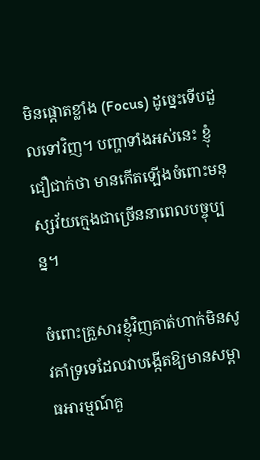មិនផ្តោតខ្លាំង (Focus) ដូច្នេះទើបដួលទៅវិញ។ បញ្ហាទាំងអស់នេះ ខ្ញុំជឿជាក់ថា មានកើតឡើងចំពោះមនុស្សវ័យក្មេងជាច្រើននាពេលបច្ចុប្បន្ន។

ចំពោះគ្រួសារខ្ញុំវិញគាត់ហាក់មិនសូវគាំទ្រទេដែលវាបង្កើតឱ្យមានសម្ពាធអារម្មណ៍គួ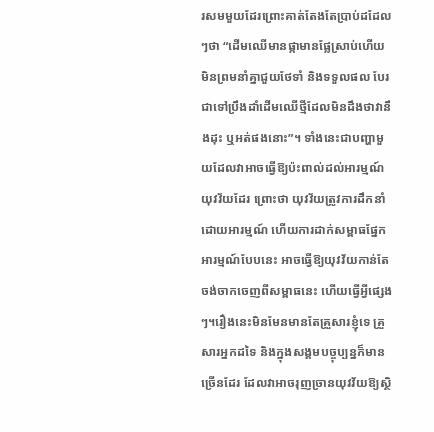រសមមួយដែរព្រោះគាត់តែងតែប្រាប់ដដែលៗថា “ដើមឈើមានផ្កាមានផ្លែស្រាប់ហើយ មិនព្រមនាំគ្នាជួយថែទាំ និងទទួលផល បែរជាទៅប្រឹងដាំដើមឈើថ្មីដែលមិនដឹងថាវានឹងដុះ ឬអត់ផងនោះ”។ ទាំងនេះជាបញ្ហាមួយដែលវាអាចធ្វើឱ្យប៉ះពាល់ដល់អារម្មណ៍យុវវ័យដែរ ព្រោះថា យុវវ័យត្រូវការដឹកនាំដោយអារម្មណ៍ ហើយការដាក់សម្ពាធផ្នែកអារម្មណ៍បែបនេះ អាចធ្វើឱ្យយុវវ័យកាន់តែចង់ចាកចេញពីសម្ពាធនេះ ហើយធ្វើអ្វីផ្សេងៗ។រឿងនេះមិនមែនមានតែគ្រួសារខ្ញុំទេ គ្រួសារអ្នកដទៃ និងក្នុងសង្គមបច្ចុប្បន្នក៏មានច្រើនដែរ ដែលវាអាចរុញច្រានយុវវ័យឱ្យស្ថិ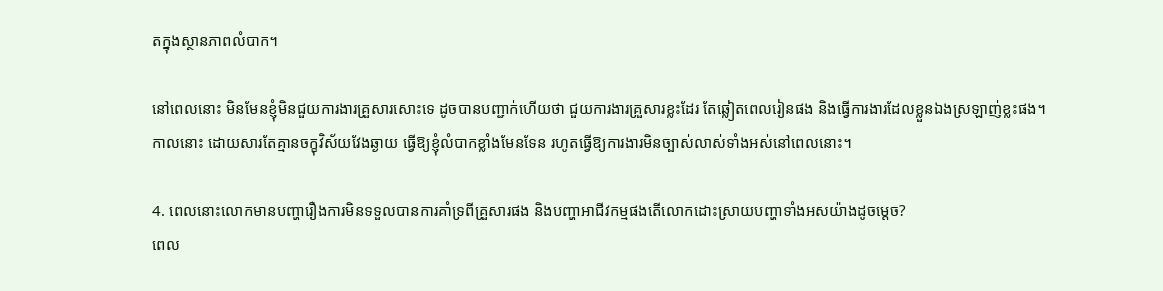តក្នុងស្ថានភាពលំបាក។

នៅពេលនោះ មិនមែនខ្ញុំមិនជួយការងារគ្រួសារសោះទេ ដូចបានបញ្ជាក់ហើយថា ជួយការងារគ្រួសារខ្លះដែរ តែឆ្លៀតពេលរៀនផង និងធ្វើការងារដែលខ្លួនឯងស្រឡាញ់ខ្លះផង។ កាលនោះ ដោយសារតែគ្មានចក្ខុវិស័យវែងឆ្ងាយ ធ្វើឱ្យខ្ញុំលំបាកខ្លាំងមែនទែន រហូតធ្វើឱ្យការងារមិនច្បាស់លាស់ទាំងអស់នៅពេលនោះ។

4. ពេលនោះលោកមានបញ្ហារឿងការមិនទទួលបានការគាំទ្រពីគ្រួសារផង និងបញ្ហាអាជីវកម្មផងតើលោកដោះស្រាយបញ្ហាទាំងអសយ៉ាងដូចម្តេច?
ពេល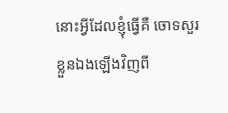នោះអ្វីដែលខ្ញុំធ្វើគឺ ចោទសួរខ្លួនឯងឡើងវិញពី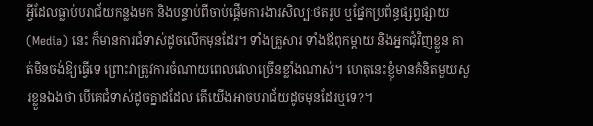អ្វីដែលធ្លាប់បរាជ័យកន្លងមក និងបន្ទាប់ពីចាប់ផ្តើមការងារសិល្បៈថតរូប ឬផ្នែកប្រព័ន្ធផ្សព្វផ្សាយ (Media) នេះ ក៏មានការជំទាស់ដូចលើកមុនដែរ។ ទាំងគ្រួសារ ទាំងឪពុកម្តាយ និងអ្នកជុំវិញខ្លួន គាត់មិនចង់ឱ្យធ្វើទេ ព្រោះវាត្រូវការចំណាយពេលវេលាច្រើនខ្លាំងណាស់។ ហេតុនេះខ្ញុំមានគំនិតមួយសួរខ្លួនឯងថា បើគេជំទាស់ដូចគ្នាដដែល តើយើងអាចបរាជ័យដូចមុនដែរឬទេ?។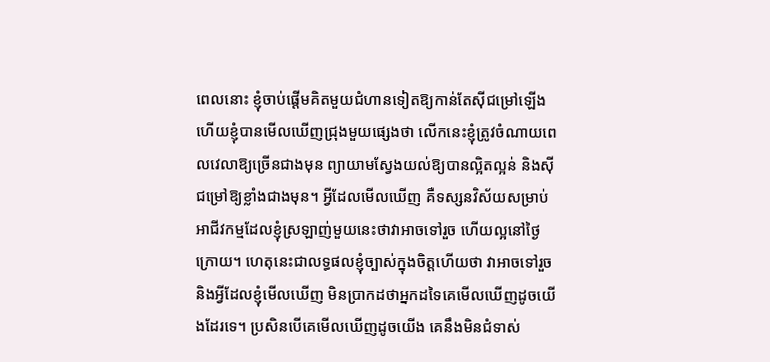ពេលនោះ ខ្ញុំចាប់ផ្តើមគិតមួយជំហានទៀតឱ្យកាន់តែស៊ីជម្រៅឡើង ហើយខ្ញុំបានមើលឃើញជ្រុងមួយផ្សេងថា លើកនេះខ្ញុំត្រូវចំណាយពេលវេលាឱ្យច្រើនជាងមុន ព្យាយាមស្វែងយល់ឱ្យបានល្អិតល្អន់ និងស៊ីជម្រៅឱ្យខ្លាំងជាងមុន។ អ្វីដែលមើលឃើញ គឺទស្សនវិស័យសម្រាប់អាជីវកម្មដែលខ្ញុំស្រឡាញ់មួយនេះថាវាអាចទៅរួច ហើយល្អនៅថ្ងៃក្រោយ។ ហេតុនេះជាលទ្ធផលខ្ញុំច្បាស់ក្នុងចិត្តហើយថា វាអាចទៅរួច និងអ្វីដែលខ្ញុំមើលឃើញ មិនប្រាកដថាអ្នកដទៃគេមើលឃើញដូចយើងដែរទេ។ ប្រសិនបើគេមើលឃើញដូចយើង គេនឹងមិនជំទាស់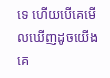ទេ ហើយបើគេមើលឃើញដូចយើង គេ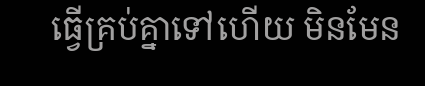ធ្វើគ្រប់គ្នាទៅហើយ មិនមែន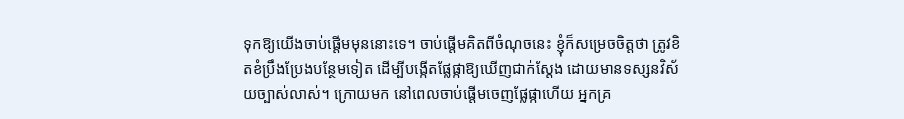ទុកឱ្យយើងចាប់ផ្តើមមុននោះទេ។ ចាប់ផ្តើមគិតពីចំណុចនេះ ខ្ញុំក៏សម្រេចចិត្តថា ត្រូវខិតខំប្រឹងប្រែងបន្ថែមទៀត ដើម្បីបង្កើតផ្លែផ្កាឱ្យឃើញជាក់ស្តែង ដោយមានទស្សនវិស័យច្បាស់លាស់។ ក្រោយមក នៅពេលចាប់ផ្តើមចេញផ្លែផ្កាហើយ អ្នកគ្រ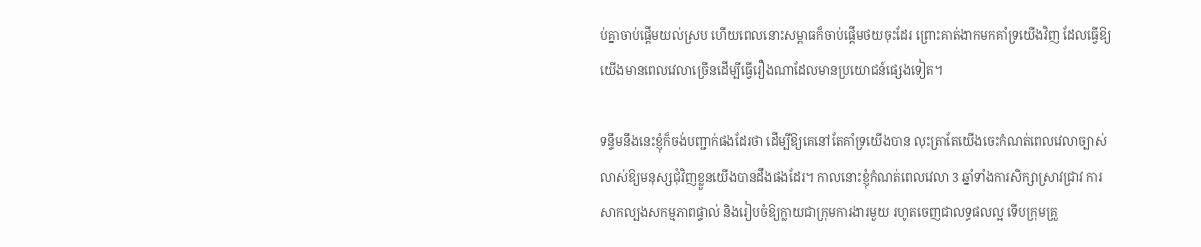ប់គ្នាចាប់ផ្តើមយល់ស្រប ហើយពេលនោះសម្ពាធក៏ចាប់ផ្តើមថយចុះដែរ ព្រោះគាត់ងាកមកគាំទ្រយើងវិញ ដែលធ្វើឱ្យយើងមានពេលវេលាច្រើនដើម្បីធ្វើរឿងណាដែលមានប្រយោជន៍ផ្សេងទៀត។

ទន្ទឹមនឹងនេះខ្ញុំក៏ចង់បញ្ជាក់ផងដែរថា ដើម្បីឱ្យគេនៅតែគាំទ្រយើងបាន លុះត្រាតែយើងចេះកំណត់ពេលវេលាច្បាស់លាស់ឱ្យមនុស្សជុំវិញខ្លួនយើងបានដឹងផងដែរ។ កាលនោះខ្ញុំកំណត់ពេលវេលា 3 ឆ្នាំទាំងការសិក្សាស្រាវជ្រាវ ការសាកល្បងសកម្មភាពផ្ទាល់ និងរៀបចំឱ្យក្លាយជាក្រុមការងារមួយ រហូតចេញជាលទ្ធផលល្អ ទើបក្រុមគ្រួ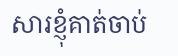សារខ្ញុំគាត់ចាប់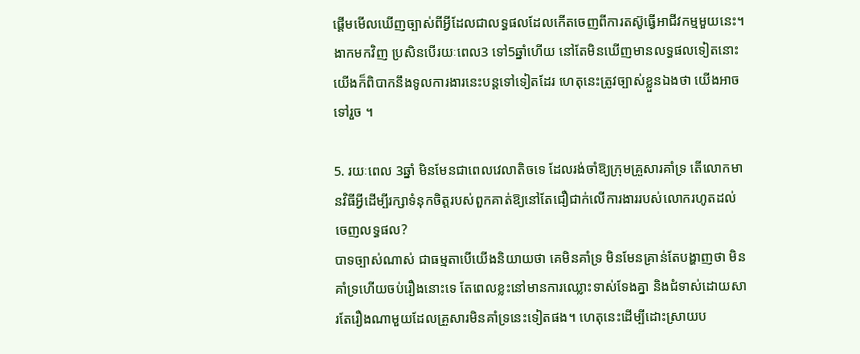ផ្តើមមើលឃើញច្បាស់ពីអ្វីដែលជាលទ្ធផលដែលកើតចេញពីការតស៊ូធ្វើអាជីវកម្មមួយនេះ។ ងាកមកវិញ ប្រសិនបើរយៈពេល3 ទៅ5ឆ្នាំហើយ នៅតែមិនឃើញមានលទ្ធផលទៀតនោះ យើងក៏ពិបាកនឹងទូលការងារនេះបន្តទៅទៀតដែរ ហេតុនេះត្រូវច្បាស់ខ្លួនឯងថា យើងអាចទៅរួច ។

5. រយៈពេល 3ឆ្នាំ មិនមែនជាពេលវេលាតិចទេ ដែលរង់ចាំឱ្យក្រុមគ្រួសារគាំទ្រ តើលោកមានវិធីអ្វីដើម្បីរក្សាទំនុកចិត្តរបស់ពួកគាត់ឱ្យនៅតែជឿជាក់លើការងាររបស់លោករហូតដល់ចេញលទ្ធផល?
បាទច្បាស់ណាស់ ជាធម្មតាបើយើងនិយាយថា គេមិនគាំទ្រ មិនមែនគ្រាន់តែបង្ហាញថា មិនគាំទ្រហើយចប់រឿងនោះទេ តែពេលខ្លះនៅមានការឈ្លោះទាស់ទែងគ្នា និងជំទាស់ដោយសារតែរឿងណាមួយដែលគ្រួសារមិនគាំទ្រនេះទៀតផង។ ហេតុនេះដើម្បីដោះស្រាយប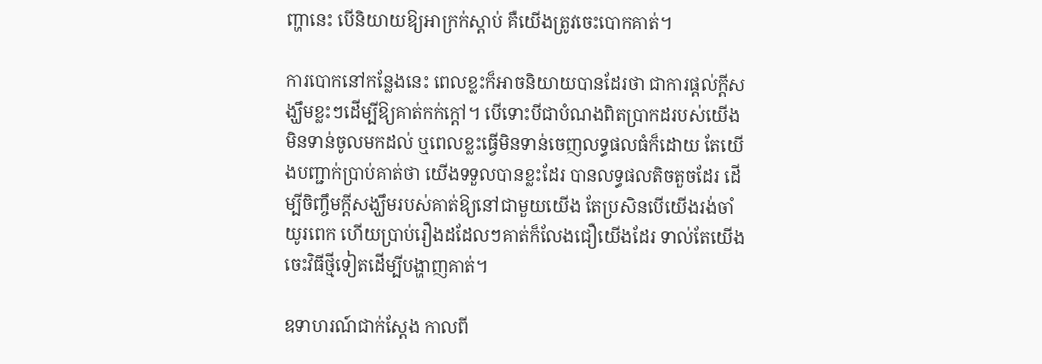ញ្ហានេះ បើនិយាយឱ្យអាក្រក់ស្តាប់ គឺយើងត្រូវចេះបោកគាត់។

ការបោកនៅកន្លែងនេះ ពេលខ្លះក៏អាចនិយាយបានដែរថា ជាការផ្តល់ក្តីសង្ឃឹមខ្លះៗដើម្បីឱ្យគាត់កក់ក្តៅ។ បើទោះបីជាបំណងពិតប្រាកដរបស់យើងមិនទាន់ចូលមកដល់ ឬពេលខ្លះធ្វើមិនទាន់ចេញលទ្ធផលធំក៏ដោយ តែយើងបញ្ជាក់ប្រាប់គាត់ថា យើងទទួលបានខ្លះដែរ បានលទ្ធផលតិចតួចដែរ ដើម្បីចិញ្ចឹមក្តីសង្ឃឹមរបស់គាត់ឱ្យនៅជាមួយយើង តែប្រសិនបើយើងរង់ចាំយូរពេក ហើយប្រាប់រឿងដដែលៗគាត់ក៏លែងជឿយើងដែរ ទាល់តែយើងចេះវិធីថ្មីទៀតដើម្បីបង្ហាញគាត់។

ឧទាហរណ៍ជាក់ស្តែង កាលពី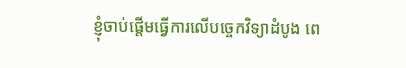ខ្ញុំចាប់ផ្តើមធ្វើការលើបច្ចេកវិទ្យាដំបូង ពេ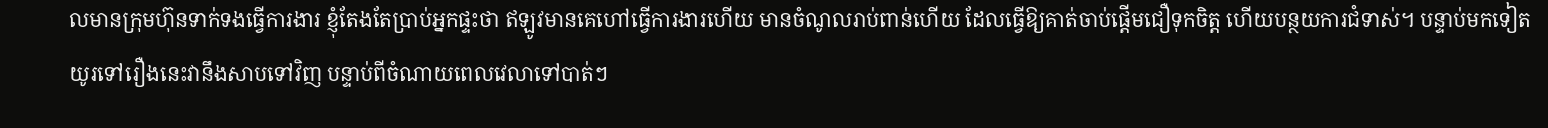លមានក្រុមហ៊ុនទាក់ទងធ្វើការងារ ខ្ញុំតែងតែប្រាប់អ្នកផ្ទះថា ឥឡូវមានគេហៅធ្វើការងារហើយ មានចំណូលរាប់ពាន់ហើយ ដែលធ្វើឱ្យគាត់ចាប់ផ្តើមជឿទុកចិត្ត ហើយបន្ថយការជំទាស់។ បន្ទាប់មកទៀត យូរទៅរឿងនេះវានឹងសាបទៅវិញ បន្ទាប់ពីចំណាយពេលវេលាទៅបាត់ៗ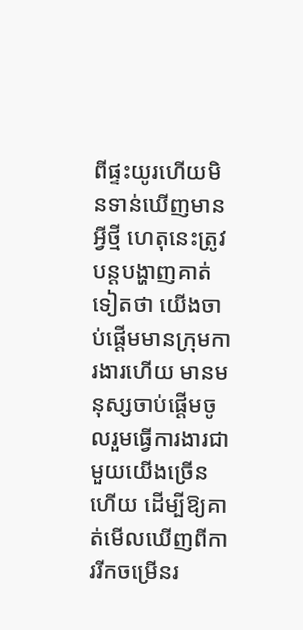ពីផ្ទះយូរហើយមិនទាន់ឃើញមានអ្វីថ្មី ហេតុនេះត្រូវបន្តបង្ហាញគាត់ទៀតថា យើងចាប់ផ្តើមមានក្រុមការងារហើយ មានមនុស្សចាប់ផ្តើមចូលរួមធ្វើការងារជាមួយយើងច្រើនហើយ ដើម្បីឱ្យគាត់មើលឃើញពីការរីកចម្រើនរ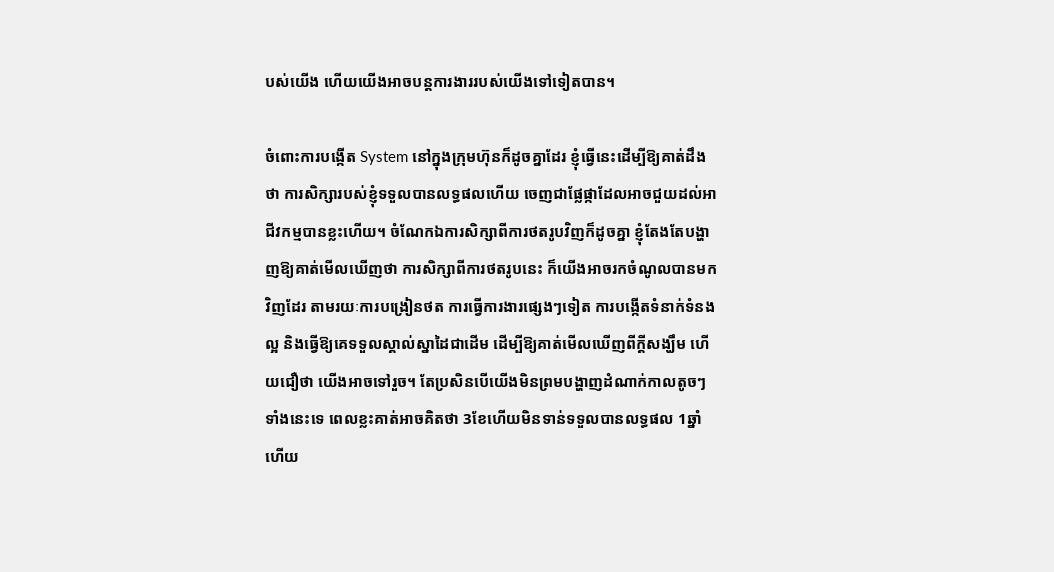បស់យើង ហើយយើងអាចបន្តការងាររបស់យើងទៅទៀតបាន។

ចំពោះការបង្កើត System នៅក្នុងក្រុមហ៊ុនក៏ដូចគ្នាដែរ ខ្ញុំធ្វើនេះដើម្បីឱ្យគាត់ដឹងថា ការសិក្សារបស់ខ្ញុំទទួលបានលទ្ធផលហើយ ចេញជាផ្លែផ្កាដែលអាចជួយដល់អាជីវកម្មបានខ្លះហើយ។ ចំណែកឯការសិក្សាពីការថតរូបវិញក៏ដូចគ្នា ខ្ញុំតែងតែបង្ហាញឱ្យគាត់មើលឃើញថា ការសិក្សាពីការថតរូបនេះ ក៏យើងអាចរកចំណូលបានមកវិញដែរ តាមរយៈការបង្រៀនថត ការធ្វើការងារផ្សេងៗទៀត ការបង្កើតទំនាក់ទំនងល្អ និងធ្វើឱ្យគេទទួលស្គាល់ស្នាដៃជាដើម ដើម្បីឱ្យគាត់មើលឃើញពីក្តីសង្ឃឹម ហើយជឿថា យើងអាចទៅរួច។ តែប្រសិនបើយើងមិនព្រមបង្ហាញដំណាក់កាលតូចៗទាំងនេះទេ ពេលខ្លះគាត់អាចគិតថា 3ខែហើយមិនទាន់ទទួលបានលទ្ធផល 1ឆ្នាំហើយ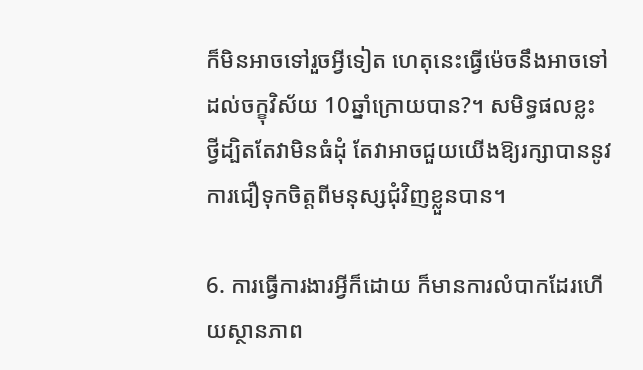ក៏មិនអាចទៅរួចអ្វីទៀត ហេតុនេះធ្វើម៉េចនឹងអាចទៅដល់ចក្ខុវិស័យ 10ឆ្នាំក្រោយបាន?។ សមិទ្ធផលខ្លះ ថ្វីដ្បិតតែវាមិនធំដុំ តែវាអាចជួយយើងឱ្យរក្សាបាននូវការជឿទុកចិត្តពីមនុស្សជុំវិញខ្លួនបាន។

6. ការធ្វើការងារអ្វីក៏ដោយ ក៏មានការលំបាកដែរហើយស្ថានភាព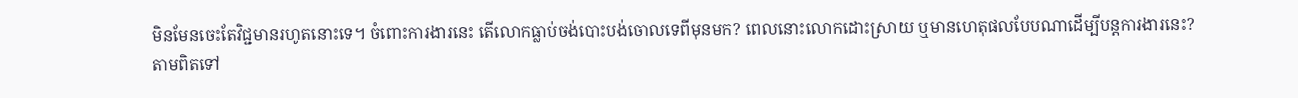មិនមែនចេះតែវិជ្ជមានរហូតនោះទេ។ ចំពោះការងារនេះ តើលោកធ្លាប់ចង់បោះបង់ចោលទេពីមុនមក? ពេលនោះលោកដោះស្រាយ ឬមានហេតុផលបែបណាដើម្បីបន្តការងារនេះ?
តាមពិតទៅ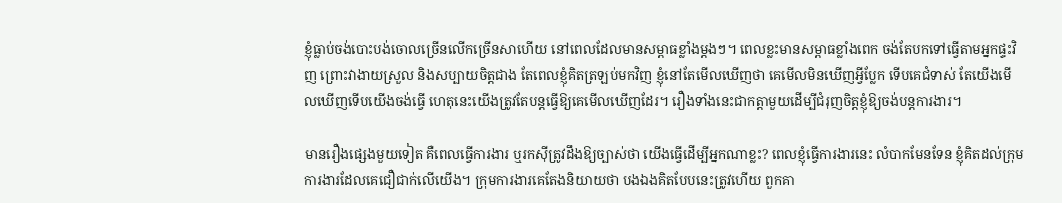ខ្ញុំធ្លាប់ចង់បោះបង់ចោលច្រើនលើកច្រើនសាហើយ នៅពេលដែលមានសម្ពាធខ្លាំងម្តងៗ។ ពេលខ្លះមានសម្ពាធខ្លាំងពេក ចង់តែបកទៅធ្វើតាមអ្នកផ្ទះវិញ ព្រោះវាងាយស្រួល និងសប្បាយចិត្តជាង តែពេលខ្ញុំគិតត្រឡប់មកវិញ ខ្ញុំនៅតែមើលឃើញថា គេមើលមិនឃើញអ្វីប្លែក ទើបគេជំទាស់ តែយើងមើលឃើញទើបយើងចង់ធ្វើ ហេតុនេះយើងត្រូវតែបន្តធ្វើឱ្យគេមើលឃើញដែរ។ រឿងទាំងនេះជាកត្តាមួយដើម្បីជំរុញចិត្តខ្ញុំឱ្យចង់បន្តការងារ។

មានរឿងផ្សេងមួយទៀត គឺពេលធ្វើការងារ ឬរកស៊ីត្រូវដឹងឱ្យច្បាស់ថា យើងធ្វើដើម្បីអ្នកណាខ្លះ? ពេលខ្ញុំធ្វើការងារនេះ លំបាកមែនទែន ខ្ញុំគិតដល់ក្រុមការងារដែលគេជឿជាក់លើយើង។ ក្រុមការងារគេតែងនិយាយថា បងឯងគិតបែបនេះត្រូវហើយ ពួកគា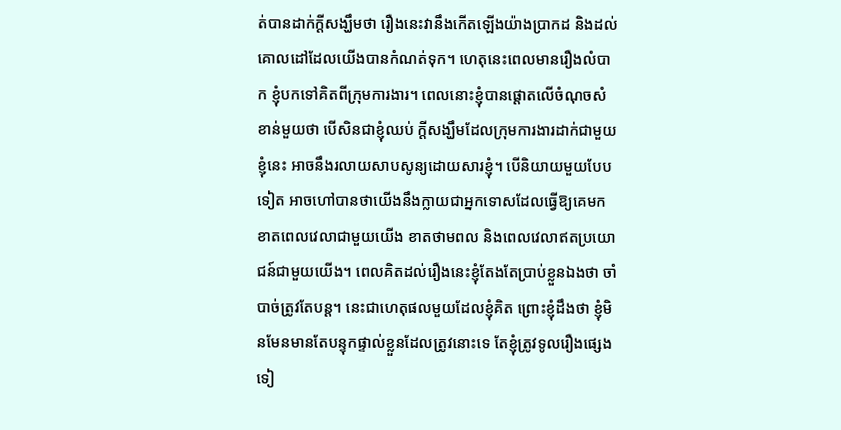ត់បានដាក់ក្តីសង្ឃឹមថា រឿងនេះវានឹងកើតឡើងយ៉ាងប្រាកដ និងដល់គោលដៅដែលយើងបានកំណត់ទុក។ ហេតុនេះពេលមានរឿងលំបាក ខ្ញុំបកទៅគិតពីក្រុមការងារ។ ពេលនោះខ្ញុំបានផ្តោតលើចំណុចសំខាន់មួយថា បើសិនជាខ្ញុំឈប់ ក្តីសង្ឃឹមដែលក្រុមការងារដាក់ជាមួយខ្ញុំនេះ អាចនឹងរលាយសាបសូន្យដោយសារខ្ញុំ។ បើនិយាយមួយបែបទៀត អាចហៅបានថាយើងនឹងក្លាយជាអ្នកទោសដែលធ្វើឱ្យគេមកខាតពេលវេលាជាមួយយើង ខាតថាមពល និងពេលវេលាឥតប្រយោជន៍ជាមួយយើង។ ពេលគិតដល់រឿងនេះខ្ញុំតែងតែប្រាប់ខ្លួនឯងថា ចាំបាច់ត្រូវតែបន្ត។ នេះជាហេតុផលមួយដែលខ្ញុំគិត ព្រោះខ្ញុំដឹងថា ខ្ញុំមិនមែនមានតែបន្ទុកផ្ទាល់ខ្លួនដែលត្រូវនោះទេ តែខ្ញុំត្រូវទូលរឿងផ្សេងទៀ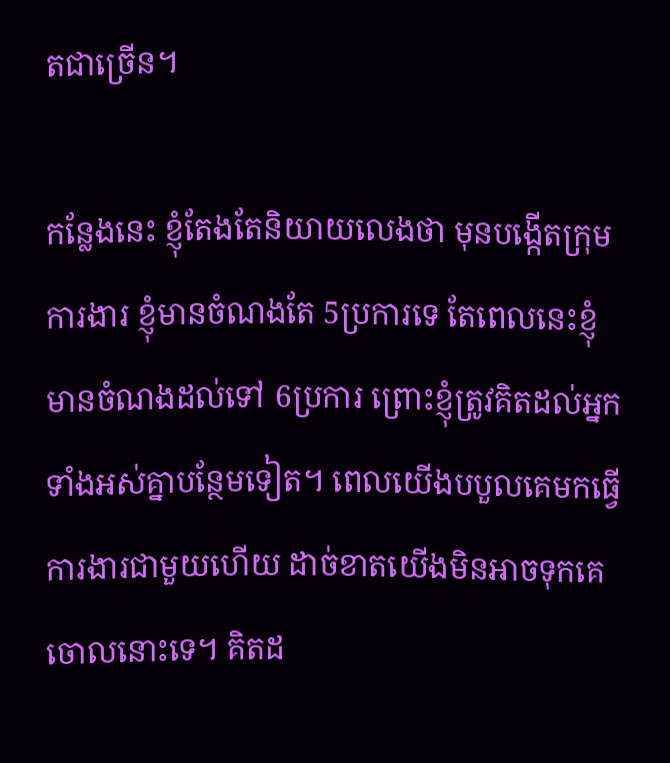តជាច្រើន។

កន្លែងនេះ ខ្ញុំតែងតែនិយាយលេងថា មុនបង្កើតក្រុមការងារ ខ្ញុំមានចំណងតែ 5ប្រការទេ តែពេលនេះខ្ញុំមានចំណងដល់ទៅ 6ប្រការ ព្រោះខ្ញុំត្រូវគិតដល់អ្នកទាំងអស់គ្នាបន្ថែមទៀត។ ពេលយើងបបួលគេមកធ្វើការងារជាមួយហើយ ដាច់ខាតយើងមិនអាចទុកគេចោលនោះទេ។ គិតដ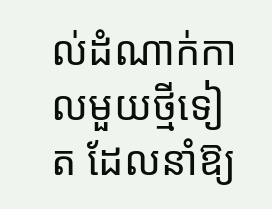ល់ដំណាក់កាលមួយថ្មីទៀត ដែលនាំឱ្យ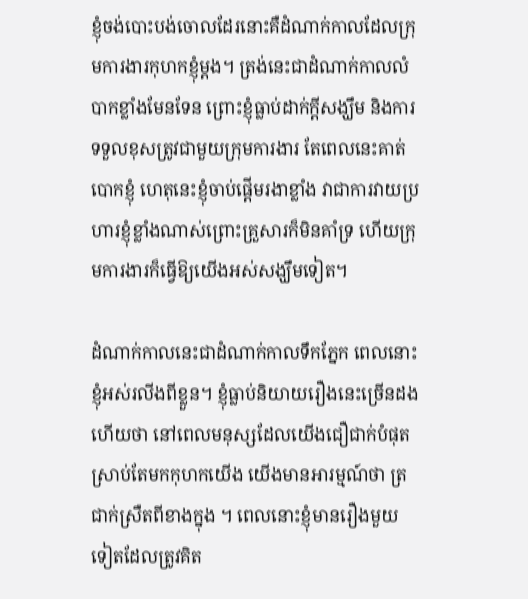ខ្ញុំចង់បោះបង់ចោលដែរនោះគឺដំណាក់កាលដែលក្រុមការងារកុហកខ្ញុំម្តង។ ត្រង់នេះជាដំណាក់កាលលំបាកខ្លាំងមែនទែន ព្រោះខ្ញុំធ្លាប់ដាក់ក្តីសង្ឃឹម និងការទទួលខុសត្រូវជាមួយក្រុមការងារ តែពេលនេះគាត់បោកខ្ញុំ ហេតុនេះខ្ញុំចាប់ផ្តើមរងាខ្លាំង វាជាការវាយប្រហារខ្ញុំខ្លាំងណាស់ព្រោះគ្រួសារក៏មិនគាំទ្រ ហើយក្រុមការងារក៏ធ្វើឱ្យយើងអស់សង្ឃឹមទៀត។

ដំណាក់កាលនេះជាដំណាក់កាលទឹកភ្នែក ពេលនោះខ្ញុំអស់រលីងពីខ្លួន។ ខ្ញុំធ្លាប់និយាយរឿងនេះច្រើនដងហើយថា នៅពេលមនុស្សដែលយើងជឿជាក់បំផុត ស្រាប់តែមកកុហកយើង យើងមានអារម្មណ៍ថា ត្រជាក់ស្រឺតពីខាងក្នុង ។ ពេលនោះខ្ញុំមានរឿងមួយទៀតដែលត្រូវគិត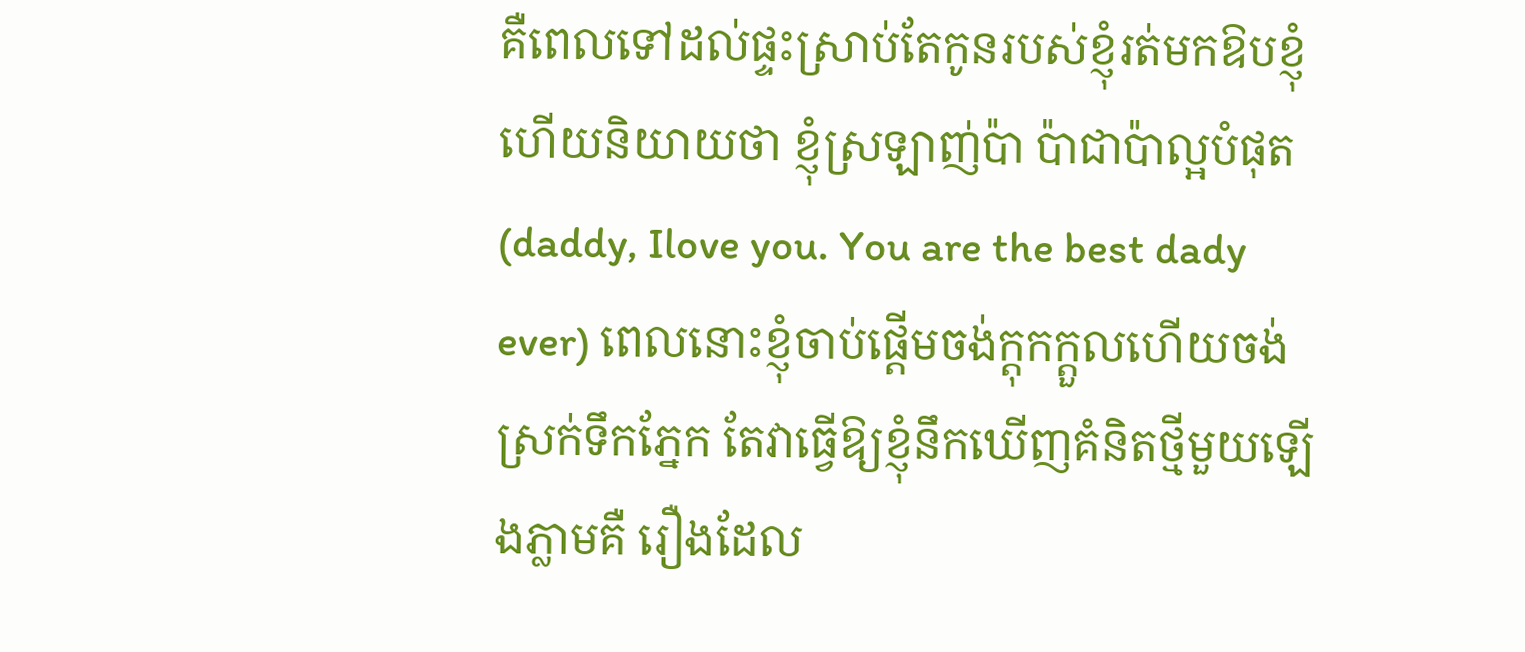គឺពេលទៅដល់ផ្ទះស្រាប់តែកូនរបស់ខ្ញុំរត់មកឱបខ្ញុំ ហើយនិយាយថា ខ្ញុំស្រឡាញ់ប៉ា ប៉ាជាប៉ាល្អបំផុត (daddy, Ilove you. You are the best dady ever) ពេលនោះខ្ញុំចាប់ផ្តើមចង់ក្តុកក្តួលហើយចង់ស្រក់ទឹកភ្នែក តែវាធ្វើឱ្យខ្ញុំនឹកឃើញគំនិតថ្មីមួយឡើងភ្លាមគឺ រឿងដែល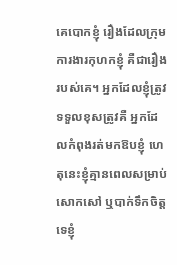គេបោកខ្ញុំ រឿងដែលក្រុមការងារកុហកខ្ញុំ គឺជារឿងរបស់គេ។ អ្នកដែលខ្ញុំត្រូវទទួលខុសត្រូវគឺ អ្នកដែលកំពុងរត់មកឱបខ្ញុំ ហេតុនេះខ្ញុំគ្មានពេលសម្រាប់សោកសៅ ឬបាក់ទឹកចិត្តទេខ្ញុំ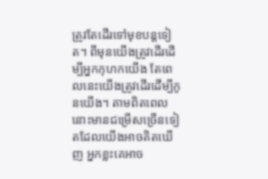ត្រូវតែដើរទៅមុខបន្តទៀត។ ពីមុនយើងត្រូវដើរដើម្បីអ្នកកុហកយើង តែពេលនេះយើងត្រូវដើរដើម្បីកូនយើង។ តាមពិតពេលនោះមានជម្រើសច្រើនទៀតដែលយើងអាចគិតឃើញ អ្នកខ្លះគេអាច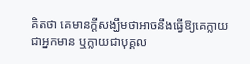គិតថា គេមានក្តីសង្ឃឹមថាអាចនឹងធ្វើឱ្យគេក្លាយជាអ្នកមាន ឬក្លាយជាបុគ្គល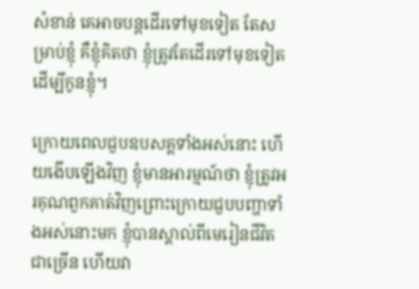សំខាន់ គេអាចបន្តដើរទៅមុខទៀត តែសម្រាប់ខ្ញុំ គឺខ្ញុំគិតថា ខ្ញុំត្រូវតែដើរទៅមុខទៀតដើម្បីកូនខ្ញុំ។

ក្រោយពេលជួបឧបសគ្គទាំងអស់នោះ ហើយងើបឡើងវិញ ខ្ញុំមានអារម្មណ៍ថា ខ្ញុំត្រូវអរគុណពួកគាត់វិញព្រោះក្រោយជួបបញ្ហាទាំងអស់នោះមក ខ្ញុំបានស្គាល់ពីមេរៀនជីវិតជាច្រើន ហើយវា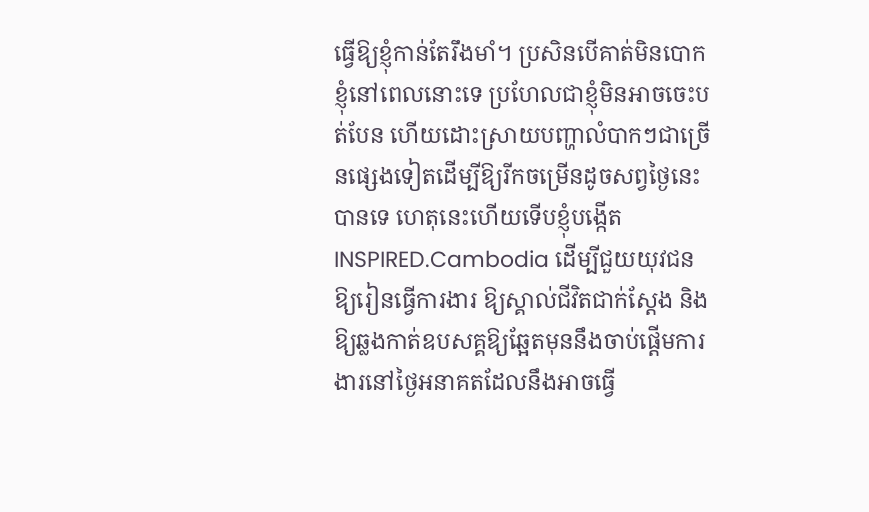ធ្វើឱ្យខ្ញុំកាន់តែរឹងមាំ។ ប្រសិនបើគាត់មិនបោកខ្ញុំនៅពេលនោះទេ ប្រហែលជាខ្ញុំមិនអាចចេះបត់បែន ហើយដោះស្រាយបញ្ហាលំបាកៗជាច្រើនផ្សេងទៀតដើម្បីឱ្យរីកចម្រើនដូចសព្វថ្ងៃនេះបានទេ ហេតុនេះហើយទើបខ្ញុំបង្កើត INSPIRED.Cambodia ដើម្បីជួយយុវជនឱ្យរៀនធ្វើការងារ ឱ្យស្គាល់ជីវិតជាក់ស្តែង និងឱ្យឆ្លងកាត់ឧបសគ្គឱ្យឆ្អែតមុននឹងចាប់ផ្តើមការងារនៅថ្ងៃអនាគតដែលនឹងអាចធ្វើ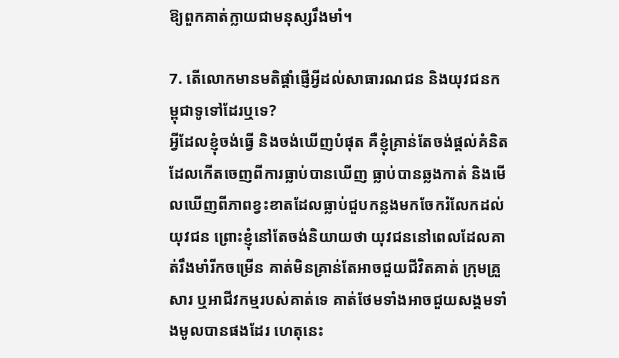ឱ្យពួកគាត់ក្លាយជាមនុស្សរឹងមាំ។

7. តើលោកមានមតិផ្តាំផ្ញើអ្វីដល់សាធារណជន និងយុវជនកម្ពុជាទូទៅដែរឬទេ?
អ្វីដែលខ្ញុំចង់ធ្វើ និងចង់ឃើញបំផុត គឺខ្ញុំគ្រាន់តែចង់ផ្តល់គំនិត ដែលកើតចេញពីការធ្លាប់បានឃើញ ធ្លាប់បានឆ្លងកាត់ និងមើលឃើញពីភាពខ្វះខាតដែលធ្លាប់ជួបកន្លងមកចែករំលែកដល់យុវជន ព្រោះខ្ញុំនៅតែចង់និយាយថា យុវជននៅពេលដែលគាត់រឹងមាំរីកចម្រើន គាត់មិនគ្រាន់តែអាចជួយជីវិតគាត់ ក្រុមគ្រួសារ ឬអាជីវកម្មរបស់គាត់ទេ គាត់ថែមទាំងអាចជួយសង្គមទាំងមូលបានផងដែរ ហេតុនេះ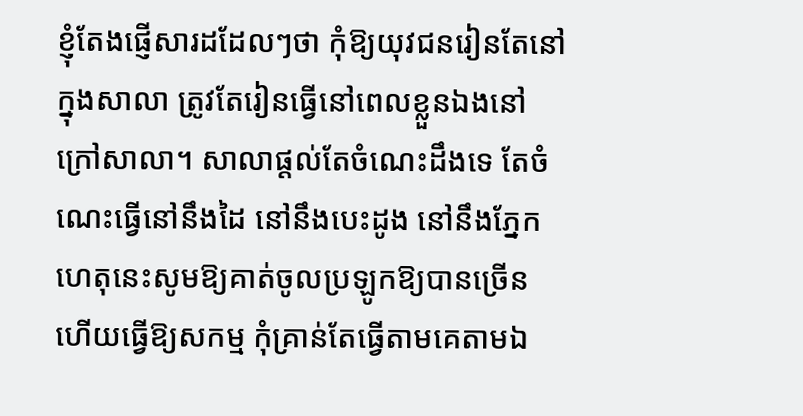ខ្ញុំតែងផ្ញើសារដដែលៗថា កុំឱ្យយុវជនរៀនតែនៅក្នុងសាលា ត្រូវតែរៀនធ្វើនៅពេលខ្លួនឯងនៅក្រៅសាលា។ សាលាផ្តល់តែចំណេះដឹងទេ តែចំណេះធ្វើនៅនឹងដៃ នៅនឹងបេះដូង នៅនឹងភ្នែក ហេតុនេះសូមឱ្យគាត់ចូលប្រឡូកឱ្យបានច្រើន ហើយធ្វើឱ្យសកម្ម កុំគ្រាន់តែធ្វើតាមគេតាមឯ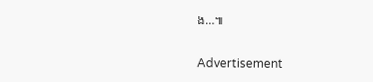ង…៕

Advertisement